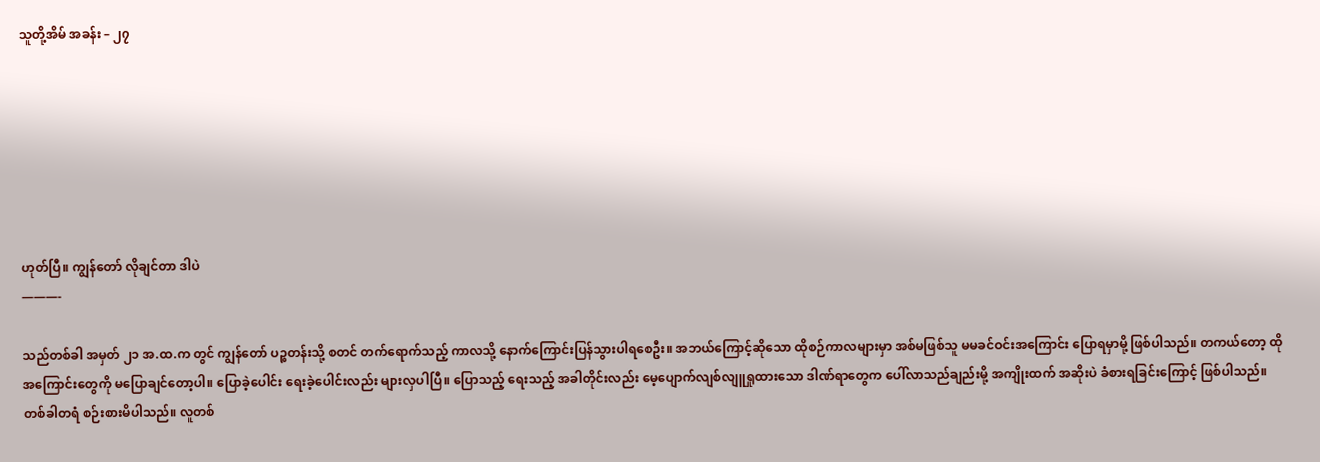သူတို့အိမ် အခန်း – ၂၇







ဟုတ်ပြီ။ ကျွန်တော် လိုချင်တာ ဒါပဲ
———-

သည်တစ်ခါ အမှတ် ၂၁ အ.ထ.က တွင် ကျွန်တော် ပဉ္စတန်းသို့ စတင် တက်ရောက်သည့် ကာလသို့ နောက်ကြောင်းပြန်သွားပါရစေဦး။ အဘယ်ကြောင့်ဆိုသော ထိုစဉ်ကာလများမှာ အစ်မဖြစ်သူ မမခင်ဝင်းအကြောင်း ပြောရမှာမို့ ဖြစ်ပါသည်။ တကယ်တော့ ထိုအကြောင်းတွေကို မပြောချင်တော့ပါ။ ပြောခဲ့ပေါင်း ရေးခဲ့ပေါင်းလည်း များလှပါပြီ။ ပြောသည့် ရေးသည့် အခါတိုင်းလည်း မေ့ပျောက်လျစ်လျူရှုထားသော ဒါဏ်ရာတွေက ပေါ်လာသည်ချည်းမို့ အကျိုးထက် အဆိုးပဲ ခံစားရခြင်းကြောင့် ဖြစ်ပါသည်။ တစ်ခါတရံ စဉ်းစားမိပါသည်။ လူတစ်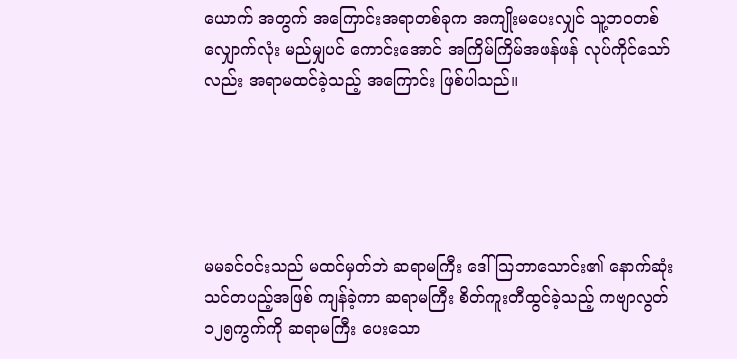ယောက် အတွက် အကြောင်းအရာတစ်ခုက အကျိုးမပေးလျှင် သူ့ဘဝတစ်လျှောက်လုံး မည်မျှပင် ကောင်းအောင် အကြိမ်ကြိမ်အဖန်ဖန် လုပ်ကိုင်သော်လည်း အရာမထင်ခဲ့သည့် အကြောင်း ဖြစ်ပါသည်။





မမခင်ဝင်းသည် မထင်မှတ်ဘဲ ဆရာမကြီး ဒေါ်သြဘာသောင်း၏ နောက်ဆုံးသင်တပည့်အဖြစ် ကျန်ခဲ့ကာ ဆရာမကြီး စိတ်ကူးတီထွင်ခဲ့သည့် ကဗျာလွတ် ၁၂၅ကွက်ကို ဆရာမကြီး ပေးသော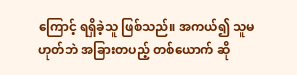ကြောင့် ရရှိခဲ့သူ ဖြစ်သည်။ အကယ်၍ သူမဟုတ်ဘဲ အခြားတပည့် တစ်ယောက် ဆို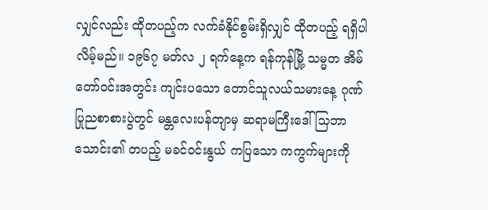လျှင်လည်း ထိုတပည့်က လက်ခံနိုင်စွမ်းရှိလျှင် ထိုတပည့် ရရှိပါလိမ့်မည်။ ၁၉၆၇ မတ်လ ၂ ရက်နေ့က ရန်ကုန်မြို့ သမ္မတ အိမ်တော်ဝင်းအတွင်း ကျင်းပသော တောင်သူလယ်သမားနေ့ ဂုဏ်ပြုညစာစားပွဲတွင် မန္တလေးပန်တျာမှ ဆရာမကြီးဒေါ်သြဘာသောင်း၏ တပည့် မခင်ဝင်းနွယ် ကပြသော ကကွက်များကို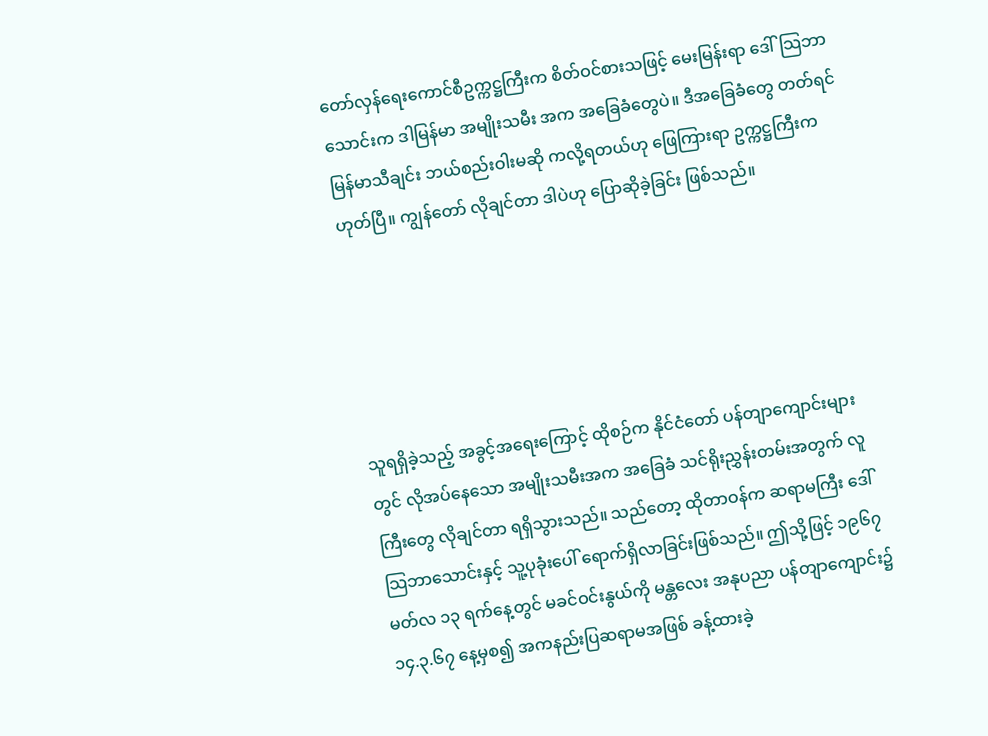တော်လှန်ရေးကောင်စီဥက္ကဋ္ဌကြီးက စိတ်ဝင်စားသဖြင့် မေးမြန်းရာ ဒေါ်သြဘာသောင်းက ဒါမြန်မာ အမျိုးသမီး အက အခြေခံတွေပဲ။ ဒီအခြေခံတွေ တတ်ရင် မြန်မာသီချင်း ဘယ်စည်းဝါးမဆို ကလို့ရတယ်ဟု ဖြေကြားရာ ဥက္ကဋ္ဌကြီးက ဟုတ်ပြီ။ ကျွန်တော် လိုချင်တာ ဒါပဲဟု ပြောဆိုခဲ့ခြင်း ဖြစ်သည်။





သူရရှိခဲ့သည့် အခွင့်အရေးကြောင့် ထိုစဉ်က နိုင်ငံတော် ပန်တျာကျောင်းများတွင် လိုအပ်နေသော အမျိုးသမီးအက အခြေခံ သင်ရိုးညွှန်းတမ်းအတွက် လူကြီးတွေ လိုချင်တာ ရရှိသွားသည်။ သည်တော့ ထိုတာဝန်က ဆရာမကြီး ဒေါ်သြဘာသောင်းနှင့် သူ့ပုခုံးပေါ် ရောက်ရှိလာခြင်းဖြစ်သည်။ ဤသို့ဖြင့် ၁၉၆၇ မတ်လ ၁၃ ရက်နေ့တွင် မခင်ဝင်းနွယ်ကို မန္တလေး အနုပညာ ပန်တျာကျောင်း၌ ၁၄.၃.၆၇ နေ့မှစ၍ အကနည်းပြဆရာမအဖြစ် ခန့်ထားခဲ့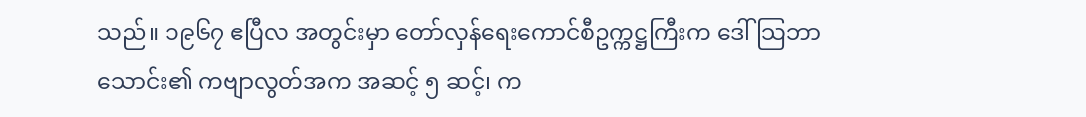သည်။ ၁၉၆၇ ဧပြီလ အတွင်းမှာ တော်လှန်ရေးကောင်စီဥက္ကဋ္ဌကြီးက ဒေါ်သြဘာသောင်း၏ ကဗျာလွတ်အက အဆင့် ၅ ဆင့်၊ က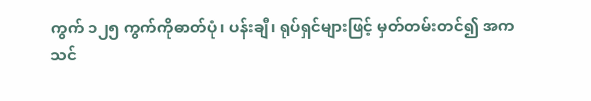ကွက် ၁၂၅ ကွက်ကိုဓာတ်ပုံ၊ ပန်းချီ၊ ရုပ်ရှင်များဖြင့် မှတ်တမ်းတင်၍ အကသင်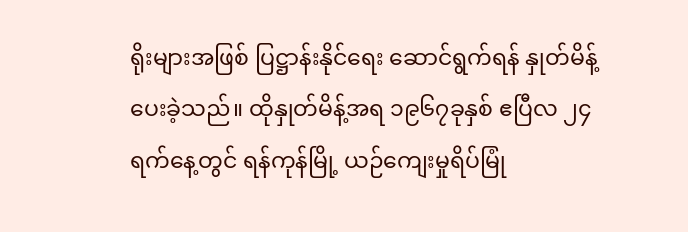ရိုးများအဖြစ် ပြဋ္ဌာန်းနိုင်ရေး ဆောင်ရွက်ရန် နှုတ်မိန့်ပေးခဲ့သည်။ ထိုနှုတ်မိန့်အရ ၁၉၆၇ခုနှစ် ဧပြီလ ၂၄ ရက်နေ့တွင် ရန်ကုန်မြို့ ယဉ်ကျေးမှုရိပ်မြုံ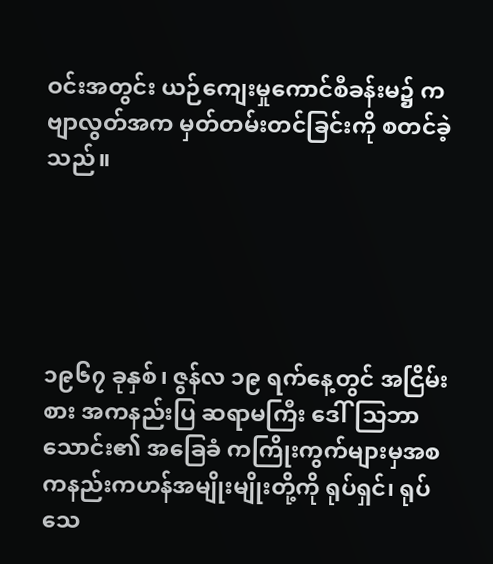ဝင်းအတွင်း ယဉ်ကျေးမှုကောင်စီခန်းမ၌ ကဗျာလွတ်အက မှတ်တမ်းတင်ခြင်းကို စတင်ခဲ့သည်။





၁၉၆၇ ခုနှစ်၊ ဇွန်လ ၁၉ ရက်နေ့တွင် အငြိမ်းစား အကနည်းပြ ဆရာမကြီး ဒေါ်သြဘာသောင်း၏ အခြေခံ ကကြိုးကွက်များမှအစ ကနည်းကဟန်အမျိုးမျိုးတို့ကို ရုပ်ရှင်၊ ရုပ်သေ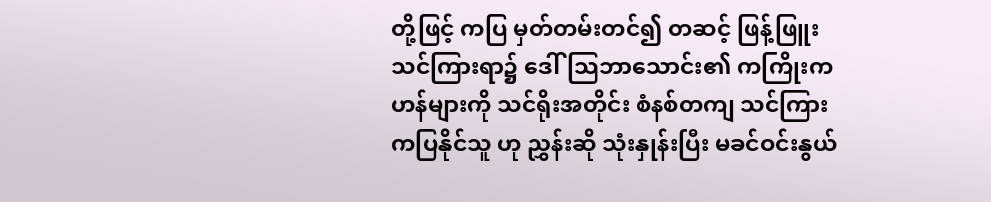တို့ဖြင့် ကပြ မှတ်တမ်းတင်၍ တဆင့် ဖြန့်ဖြူး သင်ကြားရာ၌ ဒေါ်သြဘာသောင်း၏ ကကြိုးကဟန်များကို သင်ရိုးအတိုင်း စံနစ်တကျ သင်ကြား ကပြနိုင်သူ ဟု ညွှန်းဆို သုံးနှုန်းပြီး မခင်ဝင်းနွယ်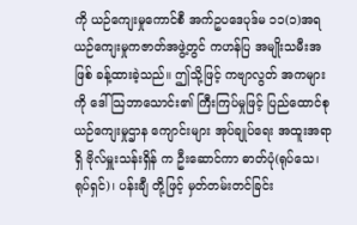ကို ယဉ်ကျေးမှုကောင်စီ အက်ဥပဒေပုဒ်မ ၁၁(၁)အရ ယဉ်ကျေးမှုကဇာတ်အဖွဲ့တွင် ကဟန်ပြ အမျိုးသမီးအဖြစ် ခန့်ထားခဲ့သည်။ ဤသို့ဖြင့် ကဗျာလွတ် အကများကို ဒေါ်သြဘာသောင်း၏ ကြီးကြပ်မှုဖြင့် ပြည်ထောင်စု ယဉ်ကျေးမှုဌာန ကျောင်းများ အုပ်ချုပ်ရေး အထူးအရာရှိ ဗိုလ်မှူးသန်းရှိန် က ဦးဆောင်ကာ ဓာတ်ပုံ(ရုပ်သေ၊ ရုပ်ရှင်)၊ ပန်းချီ တို့ဖြင့် မှတ်တမ်းတင်ခြင်း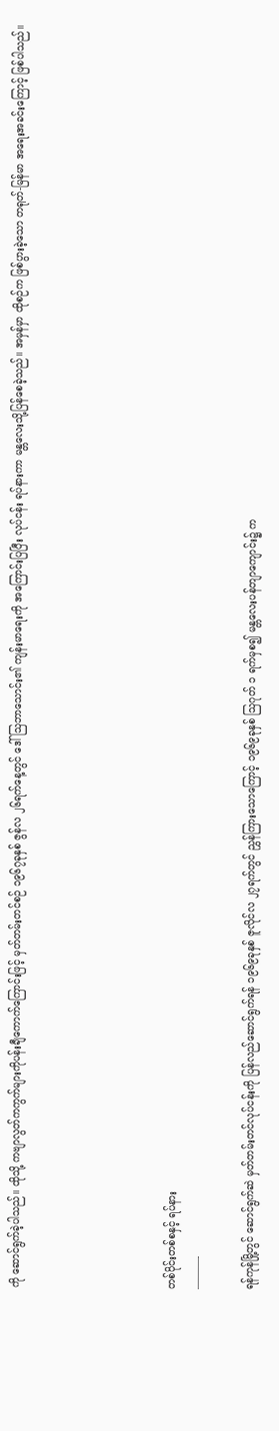ကို ဆောင်ရွက်ခဲ့ပါသည်။ ထိုသို့ ကဗျာလွတ်ကကွက်များကိုပန်းချီကောက်ကြောင်းဖြင့် မှတ်တမ်းတင်စဉ် ၁၉၆၇ခုနှစ် ဇွန်လ ၂၆ရက်နေ့တွင် ဒေါ်သြဘာသောင်း၏ ကျန်းမာရေးကို အကြောင်းပြပြီး လုပ်ငန်း ရပ်နားကာ မန္တလေးသို့ပြန်စေခဲ့သည်။ အမှန်မှာ ထိုစဉ်က ဖြစ်ပွားခဲ့သော တရုတ်-မြန်မာ အရေးအခင်းကြောင့် ဖြစ်ပါသည်။





တစ်ပိုင်းတစ်စနှင့် ရပ်နား
———-

ရန်ကုန်မြို့တွင် ဆောင်ရွက်ဆဲ မှတ်တမ်းတင်လုပ်ငန်းကို ပြန်လည်ဆောင်ရွက်ရန် ၁၉၆၉ခုနှစ် ဇူလိုင်လ ၂၇ရက်တွင် ညွှန်ကြားသောကြောင့် ၁၉၆၉ခုနှစ် သြဂုတ် ၁ ရက်မှစ၍ မန္တလေးပန်တျာကျောင်း၌ က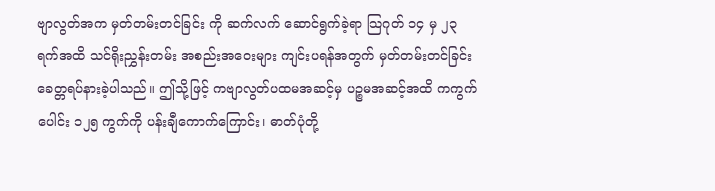ဗျာလွတ်အက မှတ်တမ်းတင်ခြင်း ကို ဆက်လက် ဆောင်ရွက်ခဲ့ရာ သြဂုတ် ၁၄ မှ ၂၃ ရက်အထိ သင်ရိုးညွှန်းတမ်း အစည်းအဝေးများ ကျင်းပရန်အတွက် မှတ်တမ်းတင်ခြင်း ခေတ္တရပ်နားခဲ့ပါသည်။ ဤသို့ဖြင့် ကဗျာလွတ်ပထမအဆင့်မှ ပဉ္စမအဆင့်အထိ ကကွက်ပေါင်း ၁၂၅ ကွက်ကို ပန်းချီကောက်ကြောင်း၊ ဓာတ်ပုံတို့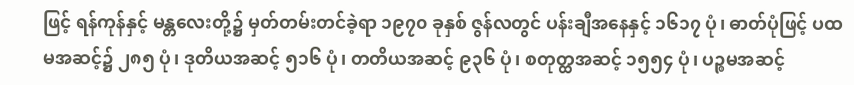ဖြင့် ရန်ကုန်နှင့် မန္တလေးတို့၌ မှတ်တမ်းတင်ခဲ့ရာ ၁၉၇၀ ခုနှစ် ဇွန်လတွင် ပန်းချီအနေနှင့် ၁၆၁၇ ပုံ၊ ဓာတ်ပုံဖြင့် ပထမအဆင့်၌ ၂၈၅ ပုံ၊ ဒုတိယအဆင့် ၅၁၆ ပုံ၊ တတိယအဆင့် ၉၃၆ ပုံ၊ စတုတ္ထအဆင့် ၁၅၅၄ ပုံ၊ ပဉ္စမအဆင့်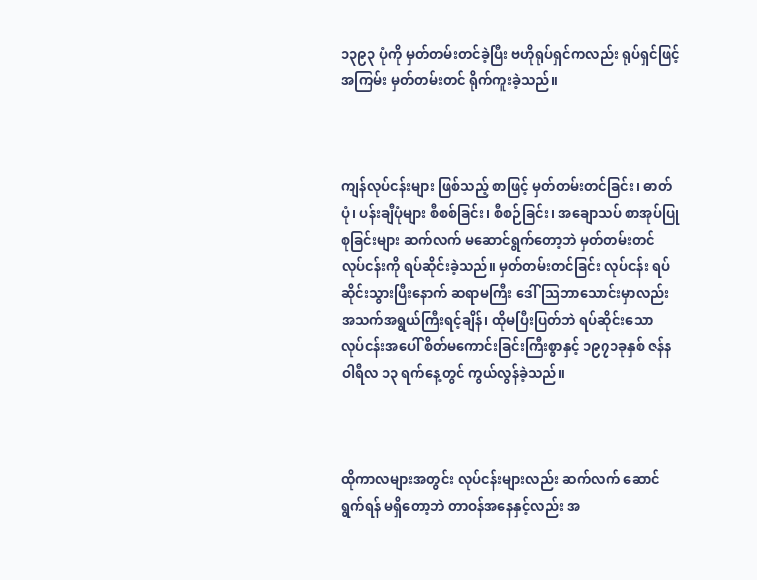၁၃၉၃ ပုံကို မှတ်တမ်းတင်ခဲ့ပြီး ဗဟိုရုပ်ရှင်ကလည်း ရုပ်ရှင်ဖြင့် အကြမ်း မှတ်တမ်းတင် ရိုက်ကူးခဲ့သည်။



ကျန်လုပ်ငန်းများ ဖြစ်သည့် စာဖြင့် မှတ်တမ်းတင်ခြင်း၊ ဓာတ်ပုံ၊ ပန်းချီပုံများ စီစစ်ခြင်း၊ စီစဉ်ခြင်း၊ အချောသပ် စာအုပ်ပြုစုခြင်းများ ဆက်လက် မဆောင်ရွက်တော့ဘဲ မှတ်တမ်းတင် လုပ်ငန်းကို ရပ်ဆိုင်းခဲ့သည်။ မှတ်တမ်းတင်ခြင်း လုပ်ငန်း ရပ်ဆိုင်းသွားပြီးနောက် ဆရာမကြီး ဒေါ်သြဘာသောင်းမှာလည်း အသက်အရွယ်ကြီးရင့်ချိန်၊ ထိုမပြီးပြတ်ဘဲ ရပ်ဆိုင်းသော လုပ်ငန်းအပေါ် စိတ်မကောင်းခြင်းကြီးစွာနှင့် ၁၉၇၁ခုနှစ် ဇန်နဝါရီလ ၁၃ ရက်နေ့တွင် ကွယ်လွန်ခဲ့သည်။



ထိုကာလများအတွင်း လုပ်ငန်းများလည်း ဆက်လက် ဆောင်ရွက်ရန် မရှိတော့ဘဲ တာဝန်အနေနှင့်လည်း အ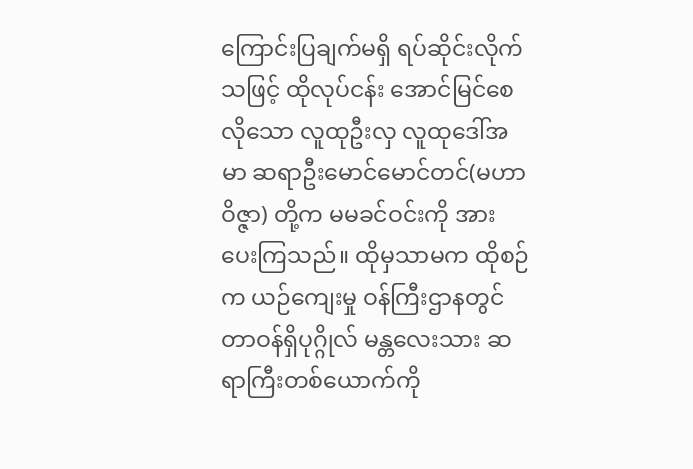ကြောင်းပြချက်မရှိ ရပ်ဆိုင်းလိုက်သဖြင့် ထိုလုပ်ငန်း အောင်မြင်စေလိုသော လူထုဦးလှ လူထုဒေါ်အမာ ဆရာဦးမောင်မောင်တင်(မဟာဝိဇ္ဇာ) တို့က မမခင်ဝင်းကို အားပေးကြသည်။ ထိုမှသာမက ထိုစဉ်က ယဉ်ကျေးမှု ဝန်ကြီးဌာနတွင် တာဝန်ရှိပုဂ္ဂိုလ် မန္တလေးသား ဆရာကြီးတစ်ယောက်ကို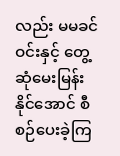လည်း မမခင်ဝင်းနှင့် တွေ့ဆုံမေးမြန်းနိုင်အောင် စီစဉ်ပေးခဲ့ကြ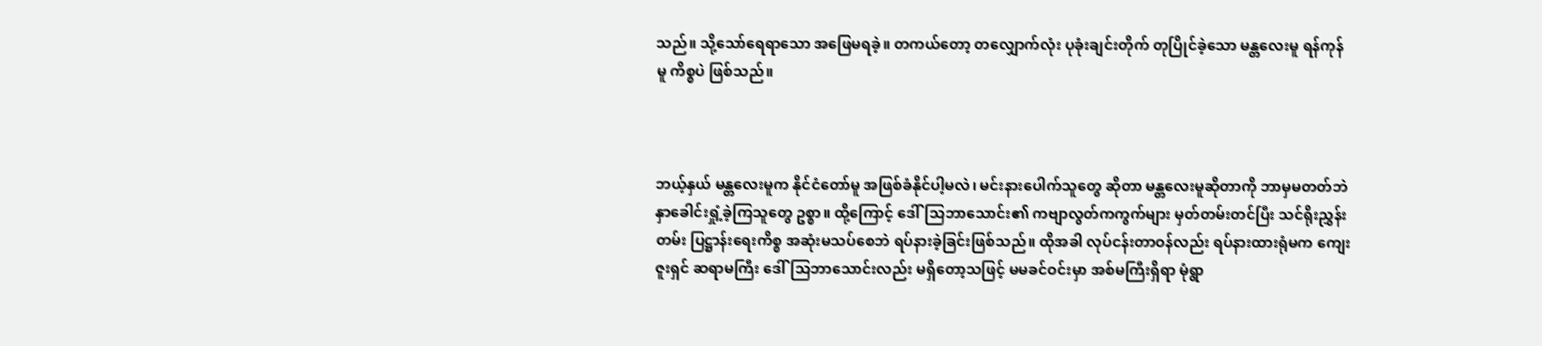သည်။ သို့သော်ရေရာသော အဖြေမရခဲ့။ တကယ်တော့ တလျှောက်လုံး ပုခုံးချင်းတိုက် တုပြိုင်ခဲ့သော မန္တလေးမူ ရန်ကုန်မူ ကိစ္စပဲ ဖြစ်သည်။



ဘယ့်နှယ် မန္တလေးမူက နိုင်ငံတော်မူ အဖြစ်ခံနိုင်ပါ့မလဲ၊ မင်းနားပေါက်သူတွေ ဆိုတာ မန္တလေးမူဆိုတာကို ဘာမှမတတ်ဘဲ နှာခေါင်းရှုံ့ခဲ့ကြသူတွေ ဥစ္စာ။ ထို့ကြောင့် ဒေါ်သြဘာသောင်း၏ ကဗျာလွတ်ကကွက်များ မှတ်တမ်းတင်ပြီး သင်ရိုးညွှန်းတမ်း ပြဋ္ဌာန်းရေးကိစ္စ အဆုံးမသပ်စေဘဲ ရပ်နားခဲ့ခြင်းဖြစ်သည်။ ထိုအခါ လုပ်ငန်းတာဝန်လည်း ရပ်နားထားရုံမက ကျေးဇူးရှင် ဆရာမကြီး ဒေါ်သြဘာသောင်းလည်း မရှိတော့သဖြင့် မမခင်ဝင်းမှာ အစ်မကြီးရှိရာ မုံရွာ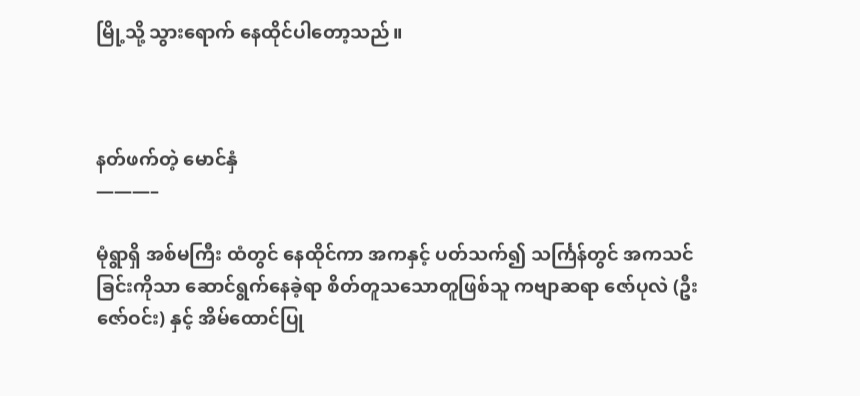မြို့သို့ သွားရောက် နေထိုင်ပါတော့သည်။



နတ်ဖက်တဲ့ မောင်နှံ
———–

မုံရွာရှိ အစ်မကြီး ထံတွင် နေထိုင်ကာ အကနှင့် ပတ်သက်၍ သင်္ကြန်တွင် အကသင်ခြင်းကိုသာ ဆောင်ရွက်နေခဲ့ရာ စိတ်တူသသောတူဖြစ်သူ ကဗျာဆရာ ဇော်ပုလဲ (ဦးဇော်ဝင်း) နှင့် အိမ်ထောင်ပြု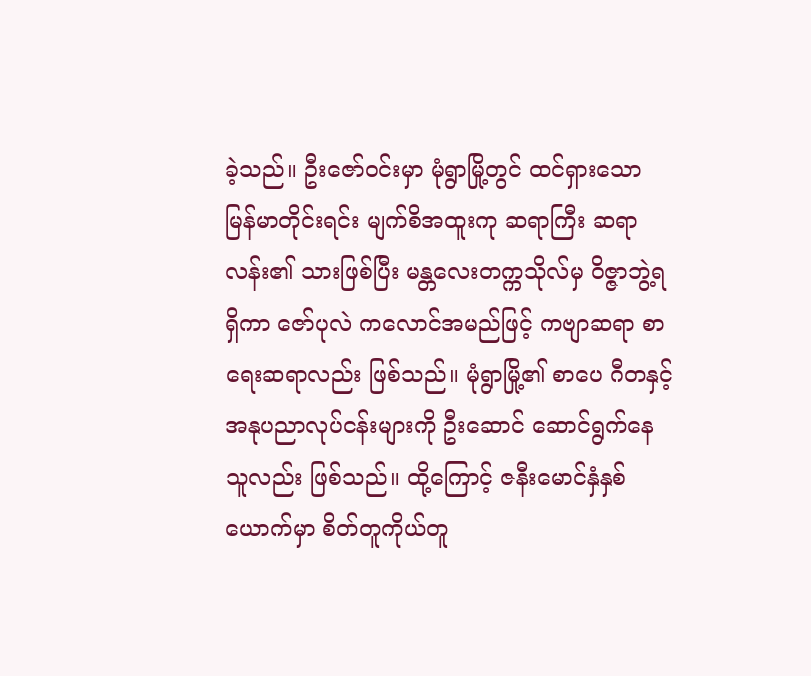ခဲ့သည်။ ဦးဇော်ဝင်းမှာ မုံရွာမြို့တွင် ထင်ရှားသော မြန်မာတိုင်းရင်း မျက်စိအထူးကု ဆရာကြီး ဆရာလန်း၏ သားဖြစ်ပြီး မန္တလေးတက္ကသိုလ်မှ ဝိဇ္ဇာဘွဲ့ရရှိကာ ဇော်ပုလဲ ကလောင်အမည်ဖြင့် ကဗျာဆရာ စာရေးဆရာလည်း ဖြစ်သည်။ မုံရွာမြို့၏ စာပေ ဂီတနှင့် အနုပညာလုပ်ငန်းများကို ဦးဆောင် ဆောင်ရွက်နေသူလည်း ဖြစ်သည်။ ထို့ကြောင့် ဇနီးမောင်နှံနှစ်ယောက်မှာ စိတ်တူကိုယ်တူ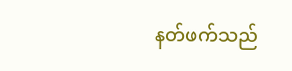နတ်ဖက်သည်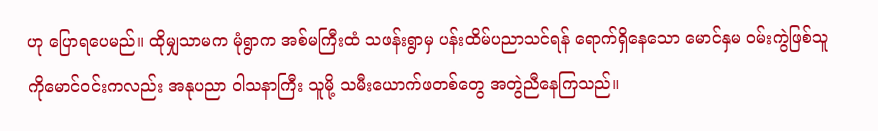ဟု ပြောရပေမည်။ ထိုမျှသာမက မုံရွာက အစ်မကြီးထံ သဖန်းရွာမှ ပန်းထိမ်ပညာသင်ရန် ရောက်ရှိနေသော မောင်နှမ ဝမ်းကွဲဖြစ်သူ ကိုမောင်ဝင်းကလည်း အနုပညာ ဝါသနာကြီး သူမို့ သမီးယောက်ဖတစ်တွေ အတွဲညီနေကြသည်။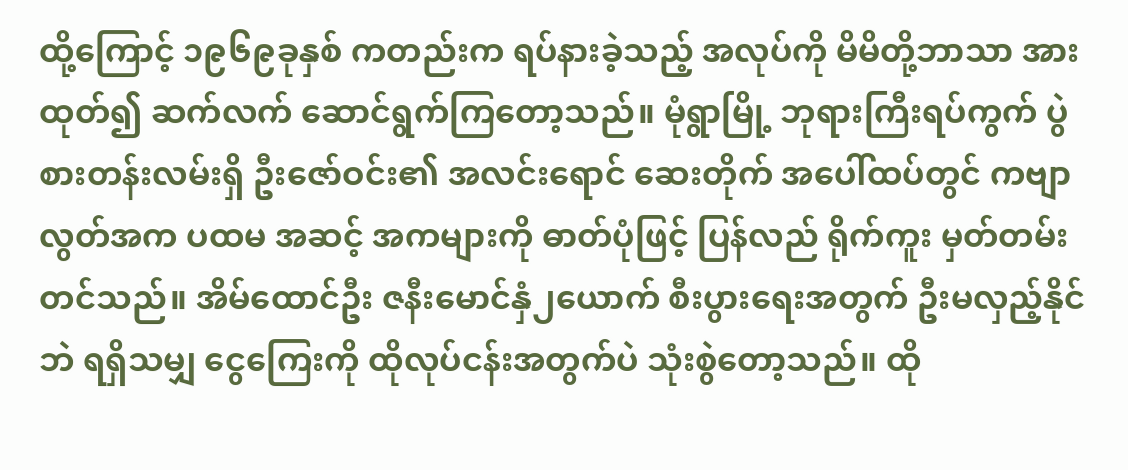ထို့ကြောင့် ၁၉၆၉ခုနှစ် ကတည်းက ရပ်နားခဲ့သည့် အလုပ်ကို မိမိတို့ဘာသာ အားထုတ်၍ ဆက်လက် ဆောင်ရွက်ကြတော့သည်။ မုံရွာမြို့ ဘုရားကြီးရပ်ကွက် ပွဲစားတန်းလမ်းရှိ ဦးဇော်ဝင်း၏ အလင်းရောင် ဆေးတိုက် အပေါ်ထပ်တွင် ကဗျာလွတ်အက ပထမ အဆင့် အကများကို ဓာတ်ပုံဖြင့် ပြန်လည် ရိုက်ကူး မှတ်တမ်းတင်သည်။ အိမ်ထောင်ဦး ဇနီးမောင်နှံ၂ယောက် စီးပွားရေးအတွက် ဦးမလှည့်နိုင်ဘဲ ရရှိသမျှ ငွေကြေးကို ထိုလုပ်ငန်းအတွက်ပဲ သုံးစွဲတော့သည်။ ထို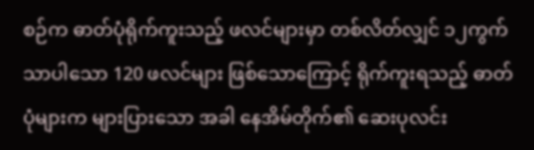စဉ်က ဓာတ်ပုံရိုက်ကူးသည့် ဖလင်များမှာ တစ်လိတ်လျှင် ၁၂ကွက်သာပါသော 120 ဖလင်များ ဖြစ်သောကြောင့် ရိုက်ကူးရသည့် ဓာတ်ပုံများက များပြားသော အခါ နေအိမ်တိုက်၏ ဆေးပုလင်း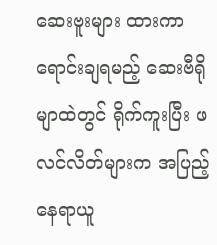ဆေးဗူးများ ထားကာ ရောင်းချရမည့် ဆေးဗီရိုမျာထဲတွင် ရိုက်ကူးပြီး ဖလင်လိတ်များက အပြည့် နေရာယူ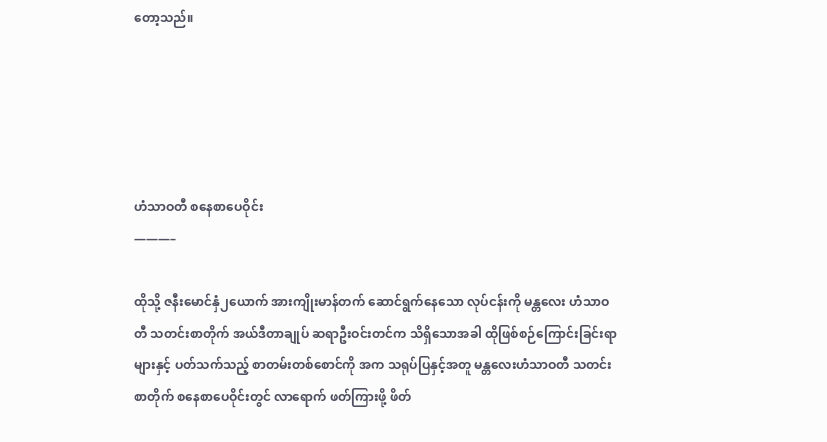တော့သည်။





ဟံသာဝတီ စနေစာပေဝိုင်း
———–

ထိုသို့ ဇနီးမောင်နှံ၂ယောက် အားကျိုးမာန်တက် ဆောင်ရွက်နေသော လုပ်ငန်းကို မန္တလေး ဟံသာဝတီ သတင်းစာတိုက် အယ်ဒီတာချုပ် ဆရာဦးဝင်းတင်က သိရှိသောအခါ ထိုဖြစ်စဉ်ကြောင်းခြင်းရာများနှင့် ပတ်သက်သည့် စာတမ်းတစ်စောင်ကို အက သရုပ်ပြနှင့်အတူ မန္တလေးဟံသာဝတီ သတင်းစာတိုက် စနေစာပေဝိုင်းတွင် လာရောက် ဖတ်ကြားဖို့ ဖိတ်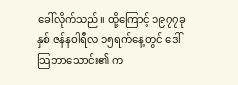ခေါ်လိုက်သည်။ ထို့ကြောင့် ၁၉၇၇ခုနှစ် ဇန်နဝါရီလ ၁၅ရက်နေ့တွင် ဒေါ်သြဘာသောင်း၏ က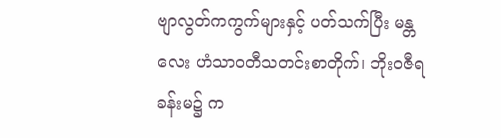ဗျာလွတ်ကကွက်များနှင့် ပတ်သက်ပြီး မန္တလေး ဟံသာဝတီသတင်းစာတိုက်၊ ဘိုးဝဇီရခန်းမ၌ က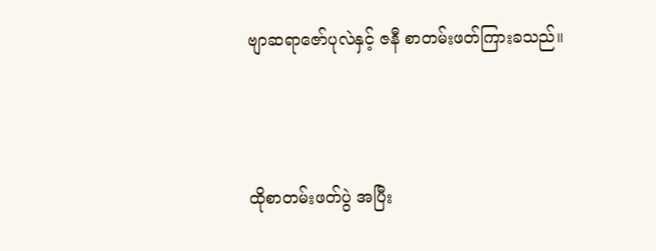ဗျာဆရာဇော်ပုလဲနှင့် ဇနီ စာတမ်းဖတ်ကြားခသည်။



ထိုစာတမ်းဖတ်ပွဲ အပြီး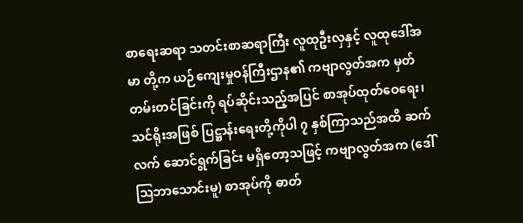စာရေးဆရာ သတင်းစာဆရာကြီး လူထုဦးလှနှင့် လူထုဒေါ်အမာ တို့က ယဉ်ကျေးမှုဝန်ကြီးဌာန၏ ကဗျာလွတ်အက မှတ်တမ်းတင်ခြင်းကို ရပ်ဆိုင်းသည့်အပြင် စာအုပ်ထုတ်ဝေရေး၊ သင်ရိုးအဖြစ် ပြဋ္ဌာန်းရေးတို့ကိုပါ ၇ နှစ်ကြာသည်အထိ ဆက်လက် ဆောင်ရွက်ခြင်း မရှိတော့သဖြင့် ကဗျာလွတ်အက (ဒေါ်သြဘာသောင်းမူ) စာအုပ်ကို ဓာတ်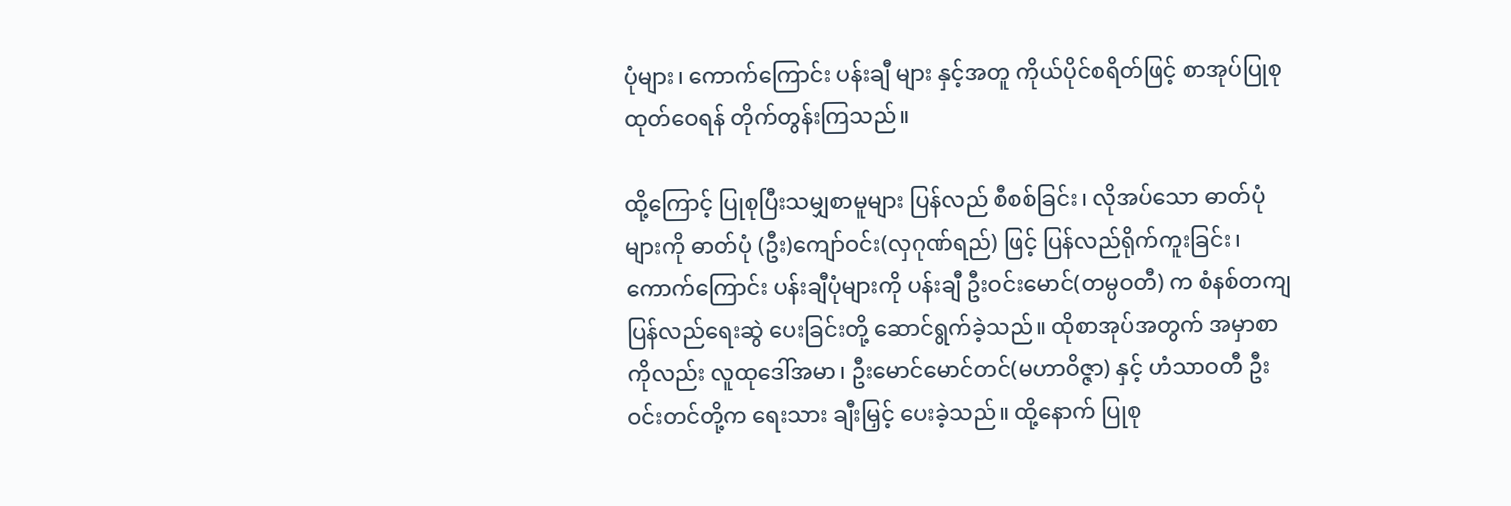ပုံများ၊ ကောက်ကြောင်း ပန်းချီ များ နှင့်အတူ ကိုယ်ပိုင်စရိတ်ဖြင့် စာအုပ်ပြုစု ထုတ်ဝေရန် တိုက်တွန်းကြသည်။

ထို့ကြောင့် ပြုစုပြီးသမျှစာမူများ ပြန်လည် စီစစ်ခြင်း၊ လိုအပ်သော ဓာတ်ပုံများကို ဓာတ်ပုံ (ဦး)ကျော်ဝင်း(လှဂုဏ်ရည်) ဖြင့် ပြန်လည်ရိုက်ကူးခြင်း၊ ကောက်ကြောင်း ပန်းချီပုံများကို ပန်းချီ ဦးဝင်းမောင်(တမ္ပဝတီ) က စံနစ်တကျ ပြန်လည်ရေးဆွဲ ပေးခြင်းတို့ ဆောင်ရွက်ခဲ့သည်။ ထိုစာအုပ်အတွက် အမှာစာကိုလည်း လူထုဒေါ်အမာ၊ ဦးမောင်မောင်တင်(မဟာဝိဇ္ဇာ) နှင့် ဟံသာဝတီ ဦးဝင်းတင်တို့က ရေးသား ချီးမြှင့် ပေးခဲ့သည်။ ထို့နောက် ပြုစု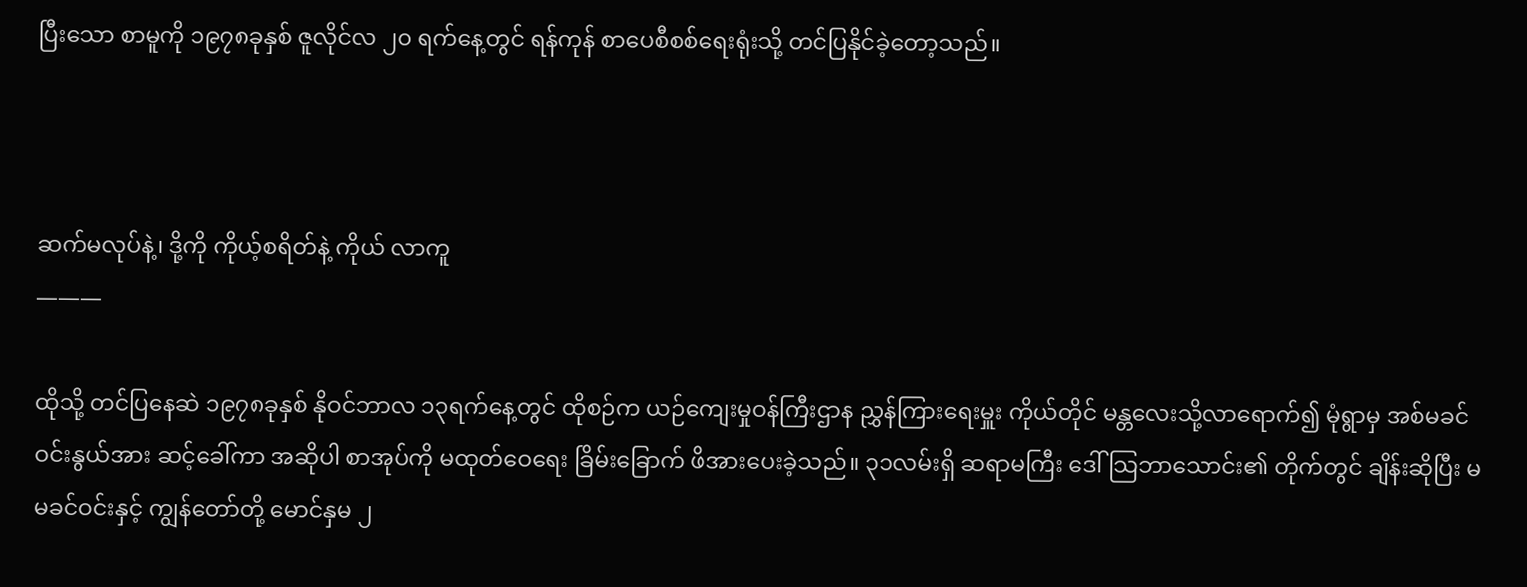ပြီးသော စာမူကို ၁၉၇၈ခုနှစ် ဇူလိုင်လ ၂၀ ရက်နေ့တွင် ရန်ကုန် စာပေစီစစ်ရေးရုံးသို့ တင်ပြနိုင်ခဲ့တော့သည်။



ဆက်မလုပ်နဲ့၊ ဒို့ကို ကိုယ့်စရိတ်နဲ့ ကိုယ် လာကူ
———

ထိုသို့ တင်ပြနေဆဲ ၁၉၇၈ခုနှစ် နိုဝင်ဘာလ ၁၃ရက်နေ့တွင် ထိုစဉ်က ယဉ်ကျေးမှုဝန်ကြီးဌာန ညွှန်ကြားရေးမှူး ကိုယ်တိုင် မန္တလေးသို့လာရောက်၍ မုံရွာမှ အစ်မခင်ဝင်းနွယ်အား ဆင့်ခေါ်ကာ အဆိုပါ စာအုပ်ကို မထုတ်ဝေရေး ခြိမ်းခြောက် ဖိအားပေးခဲ့သည်။ ၃၁လမ်းရှိ ဆရာမကြီး ဒေါ်သြဘာသောင်း၏ တိုက်တွင် ချိန်းဆိုပြီး မမခင်ဝင်းနှင့် ကျွန်တော်တို့ မောင်နှမ ၂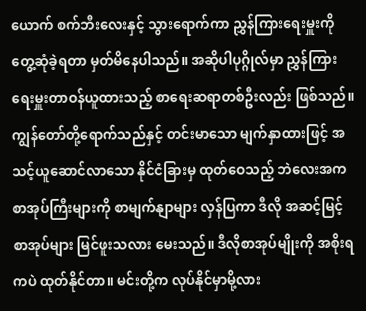ယောက် စက်ဘီးလေးနှင့် သွားရောက်ကာ ညွှန်ကြားရေးမှူးကို တွေ့ဆုံခဲ့ရတာ မှတ်မိနေပါသည်။ အဆိုပါပုဂ္ဂိုလ်မှာ ညွှန်ကြားရေးမှူးတာဝန်ယူထားသည့် စာရေးဆရာတစ်ဦးလည်း ဖြစ်သည်။ ကျွန်တော်တို့ရောက်သည်နှင့် တင်းမာသော မျက်နှာထားဖြင့် အသင့်ယူဆောင်လာသော နိုင်ငံခြားမှ ထုတ်ဝေသည့် ဘဲလေးအက စာအုပ်ကြီးများကို စာမျက်နျာများ လှန်ပြကာ ဒီလို အဆင့်မြင့် စာအုပ်များ မြင်ဖူးသလား မေးသည်။ ဒီလိုစာအုပ်မျိုးကို အစိုးရကပဲ ထုတ်နိုင်တာ။ မင်းတို့က လုပ်နိုင်မှာမို့လား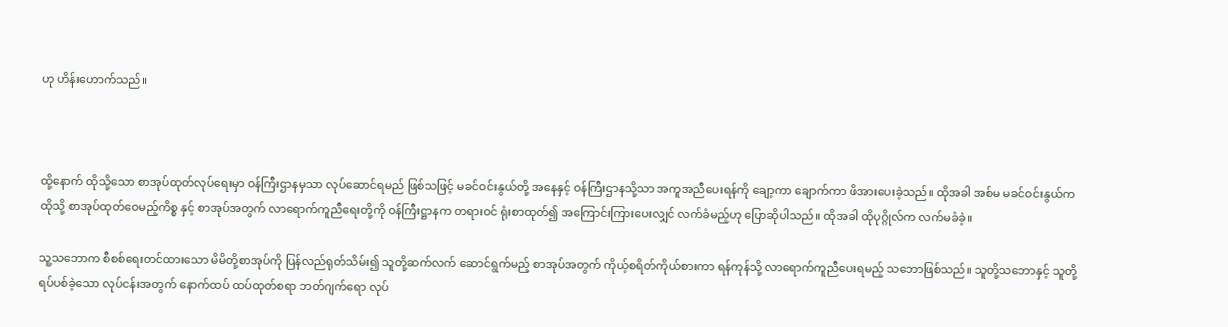ဟု ဟိန်းဟောက်သည်။



ထို့နောက် ထိုသို့သော စာအုပ်ထုတ်လုပ်ရေးမှာ ဝန်ကြီးဌာနမှသာ လုပ်ဆောင်ရမည် ဖြစ်သဖြင့် မခင်ဝင်းနွယ်တို့ အနေနှင့် ဝန်ကြီးဌာနသို့သာ အကူအညီပေးရန်ကို ချော့ကာ ချောက်ကာ ဖိအားပေးခဲ့သည်။ ထိုအခါ အစ်မ မခင်ဝင်းနွယ်က ထိုသို့ စာအုပ်ထုတ်ဝေမည့်ကိစ္စ နှင့် စာအုပ်အတွက် လာရောက်ကူညီရေးတို့ကို ဝန်ကြီးဋ္ဌာနက တရားဝင် ရုံးစာထုတ်၍ အကြောင်းကြားပေးလျှင် လက်ခံမည့်ဟု ပြောဆိုပါသည်။ ထိုအခါ ထိုပုဂ္ဂိုလ်က လက်မခံခဲ့။

သူ့သဘောက စီစစ်ရေးတင်ထားသော မိမိတို့စာအုပ်ကို ပြန်လည်ရုတ်သိမ်း၍ သူတို့ဆက်လက် ဆောင်ရွက်မည့် စာအုပ်အတွက် ကိုယ့်စရိတ်ကိုယ်စားကာ ရန်ကုန်သို့ လာရောက်ကူညီပေးရမည့် သဘောဖြစ်သည်။ သူတို့သဘောနှင့် သူတို့ ရပ်ပစ်ခဲ့သော လုပ်ငန်းအတွက် နောက်ထပ် ထပ်ထုတ်စရာ ဘတ်ဂျက်ရော လုပ်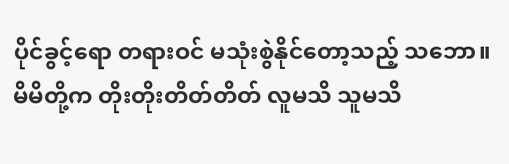ပိုင်ခွင့်ရော တရားဝင် မသုံးစွဲနိုင်တော့သည့် သဘော။ မိမိတို့က တိုးတိုးတိတ်တိတ် လူမသိ သူမသိ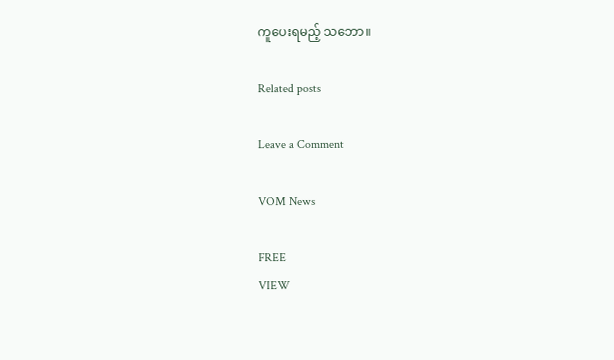ကူပေးရမည့် သဘော။

Related posts

Leave a Comment

VOM News

FREE
VIEW